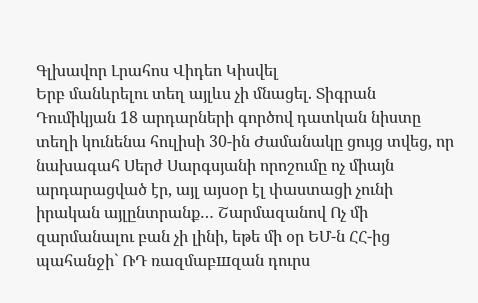Գլխավոր Լրահոս Վիդեո Կիսվել
Երբ մանևրելու տեղ այլևս չի մնացել. Տիգրան Դումիկյան 18 արդարների գործով դատկան նիստը տեղի կունենա հուլիսի 30-ին Ժամանակը ցույց տվեց, որ նախագահ Սերժ Սարգսյանի որոշումը ոչ միայն արդարացված էր, այլ այսօր էլ փաստացի չունի իրական այլընտրանք… Շարմազանով Ոչ մի զարմանալու բան չի լինի, եթե մի օր ԵՄ-ն ՀՀ-ից պահանջի` ՌԴ ռազմաբшզան դուրս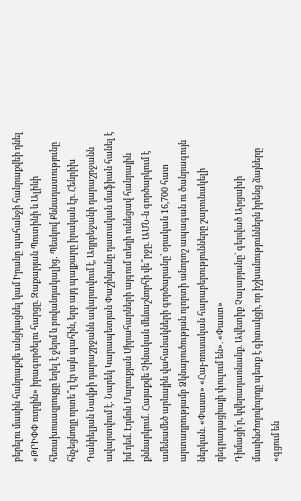բերելու մասին հանրաքվե անցկացնել կամ Իրանը պահանջի հանրաքվեի դնել «ԹՐԻՓՓ ուղղին» իրագործելու հարցը. Զաքարյան Պուտինի և Ալիևի հեռախոսազրույցը եղել է ջերմ և բովանդակալից․ Պեսկով Քննադատությունը հնչեցնողը որտե՞ղ էր այն պահին, երբ այդ պայքարը իրական էր. Հենրիխ Դանիելյան Նավթի դարաշրջանն ավարտվում է, Ադրբեջանի դարաշրջանն ավարտվում է․ Նարեկ Կարապետյան Փաշինյանը դատական մաֆիան հանել է իմ դեմ. Էդմոն Մարուքյան Սիրահարների այգում տեղի ունեցավ հանրային քննարկում․ Հայաքվե Չինական մենաշնորհի վե՞րջը. ԱՄՆ-ն գործարկում է ամենամեծ արևային վահանակների գործարանը՝ օրական 16,700 հատ արտադրությամբ Ձկնաբուծության ոլորտի անորոշ ապագան ու ծանրագույն ներկան. «Փաստ» «Հայ-ռուսական հարաբերությունները շարունակելի դեգրադացիայի փուլում են». «Փաստ»
Դիմացի´ր, կվերադառնանք. Ավետիք Չալաբյանը` գերված Արցախի մասինԺողովուրդը պետք է գիտակցի, որ իշխանություններն իրենց ձայները «գցում են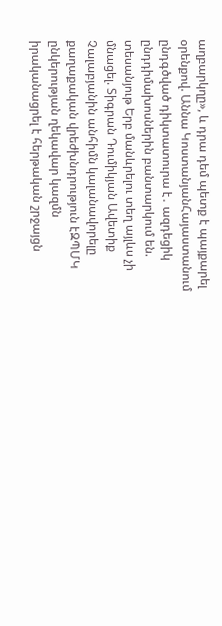աղբարկղը», և դրա դեմ պետք է պայքարել օրենքով. Աննա ԿոստանյանՀայաստանում ընդգծված դիկտատուրա է․ ազդեցիկ ընդդիմախոսներին բանտարկում են. տեսանյութ Երբ մանևրելու տեղ այլևս չի մնացել. Տիգրան Դումիկյան Ավետիք Չալաբյանին անհիմն կալանավորելը քաղաքական վրեժխնդրություն էԶՊՄԿ ընկերության ղեկավար կազմն իրականացրել է հերթական շրջայցն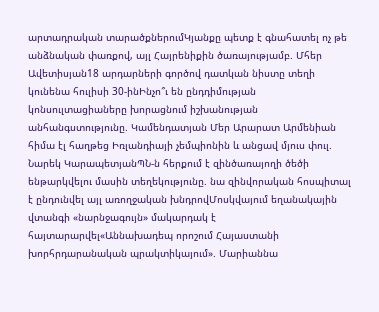արտադրական տարածքներումԿյանքը պետք է գնահատել ոչ թե անձնական փառքով, այլ Հայրենիքին ծառայությամբ. Մհեր Ավետիսյան18 արդարների գործով դատկան նիստը տեղի կունենա հուլիսի 30-ինԻնչո՞ւ են ընդդիմության կոնսուլտացիաները խորացնում իշխանության անհանգստությունը. Կամենդատյան Մեր Արարատ Արմենիան հիմա էլ հաղթեց Իռլանդիայի չեմպիոնին և անցավ մյուս փուլ. Նարեկ ԿարապետյանՊՆ-ն հերքում է զինծառայողի ծեծի ենթարկվելու մասին տեղեկությունը. նա զինվորական հոսպիտալ է ընդունվել այլ առողջական խնդրովՄոսկվայում եղանակային վտանգի «նարնջագույն» մակարդակ է հայտարարվել«Աննախադեպ որոշում Հայաստանի խորհրդարանական պրակտիկայում». Մարիաննա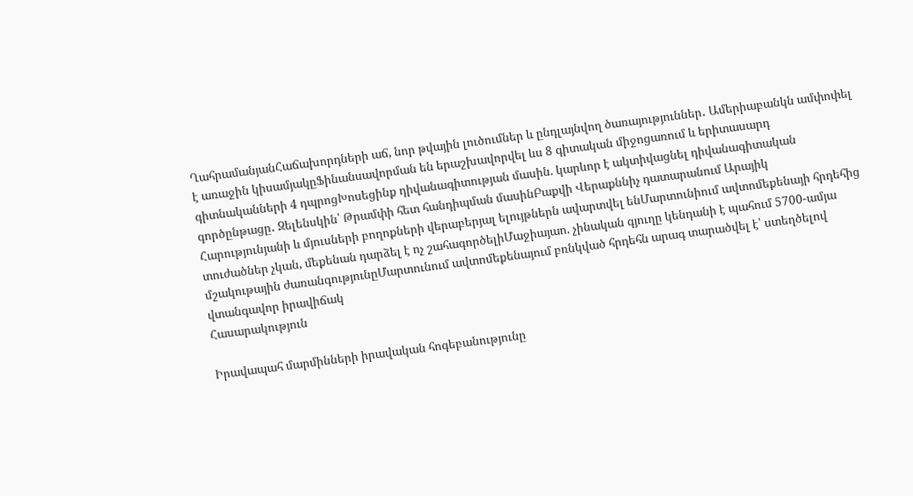ՂահրամանյանՀաճախորդների աճ, նոր թվային լուծումներ և ընդլայնվող ծառայություններ․ Ամերիաբանկն ամփոփել է առաջին կիսամյակըՖինանսավորման են երաշխավորվել ևս 8 գիտական միջոցառում և երիտասարդ գիտնականների 4 դպրոցԽոսեցինք դիվանագիտության մասին. կարևոր է ակտիվացնել դիվանագիտական գործընթացը․ Զելենսկին՝ Թրամփի հետ հանդիպման մասինԲաքվի Վերաքննիչ դատարանում Արայիկ Հարությունյանի և մյուսների բողոքների վերաբերյալ ելույթներն ավարտվել ենՄարտունիում ավտոմեքենայի հրդեհից տուժածներ չկան, մեքենան դարձել է ոչ շահագործելիՄաջիայաո. չինական գյուղը կենդանի է պահում 5700-ամյա մշակութային ժառանգությունըՄարտունում ավտոմեքենայում բռնկված հրդեհն արագ տարածվել է՝ ստեղծելով վտանգավոր իրավիճակ
Հասարակություն

Իրավապահ մարմինների իրավական հոգեբանությունը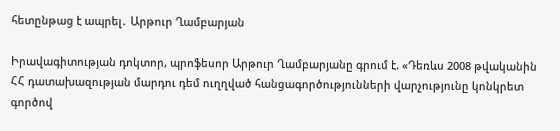հետընթաց է ապրել․ Արթուր Ղամբարյան

Իրավագիտության դոկտոր, պրոֆեսոր Արթուր Ղամբարյանը գրում է. «Դեռևս 2008 թվականին ՀՀ դատախազության մարդու դեմ ուղղված հանցագործությունների վարչությունը կոնկրետ գործով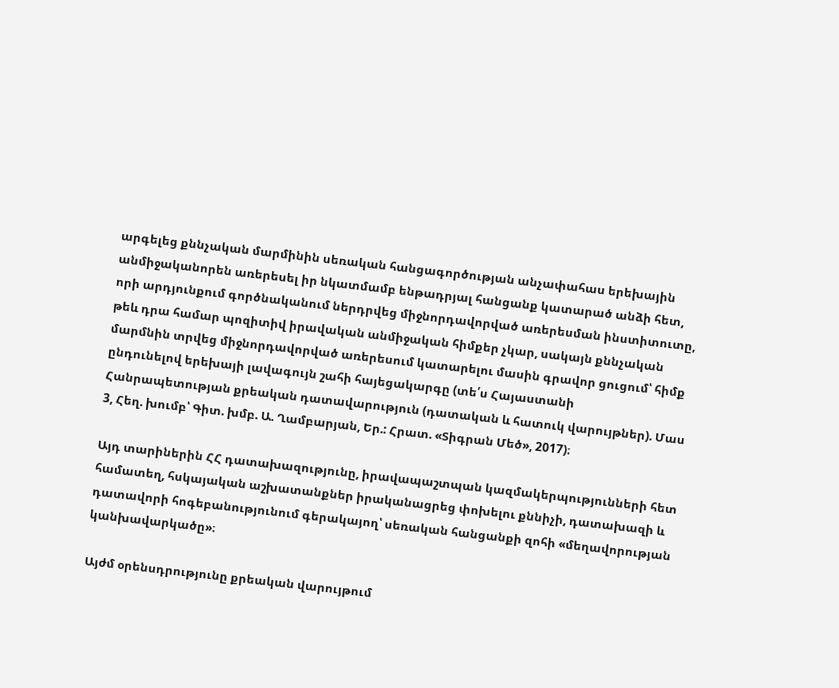արգելեց քննչական մարմինին սեռական հանցագործության անչափահաս երեխային անմիջականորեն առերեսել իր նկատմամբ ենթադրյալ հանցանք կատարած անձի հետ, որի արդյունքում գործնականում ներդրվեց միջնորդավորված առերեսման ինստիտուտը, թեև դրա համար պոզիտիվ իրավական անմիջական հիմքեր չկար, սակայն քննչական մարմնին տրվեց միջնորդավորված առերեսում կատարելու մասին գրավոր ցուցում՝ հիմք ընդունելով երեխայի լավագույն շահի հայեցակարգը (տե՛ս Հայաստանի Հանրապետության քրեական դատավարություն (դատական և հատուկ վարույթներ). Մաս 3, Հեղ. խումբ՝ Գիտ. խմբ. Ա. Ղամբարյան, Եր.: Հրատ. «Տիգրան Մեծ», 2017)։

Այդ տարիներին ՀՀ դատախազությունը, իրավապաշտպան կազմակերպությունների հետ համատեղ, հսկայական աշխատանքներ իրականացրեց փոխելու քննիչի, դատախազի և դատավորի հոգեբանությունում գերակայող՝ սեռական հանցանքի զոհի «մեղավորության կանխավարկածը»։

Այժմ օրենսդրությունը քրեական վարույթում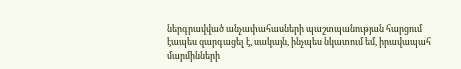ներգրավված անչափահասների պաշտպանության հարցում էապես զարգացել է, սակայն, ինչպես նկատում եմ, իրավապահ մարմինների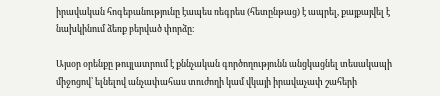իրավական հոգեբանությունը էապես ռեգրես (հետընթաց) է ապրել, քայքայվել է նախկինում ձեռք բերված փորձը։

Այսօր օրենքը թույլատրում է քննչական գործողությունն անցկացնել տեսակապի միջոցով՝ ելնելով անչափահաս տուժողի կամ վկայի իրավաչափ շահերի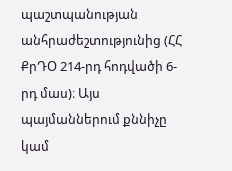պաշտպանության անհրաժեշտությունից (ՀՀ ՔրԴՕ 214-րդ հոդվածի 6-րդ մաս)։ Այս պայմաններում քննիչը կամ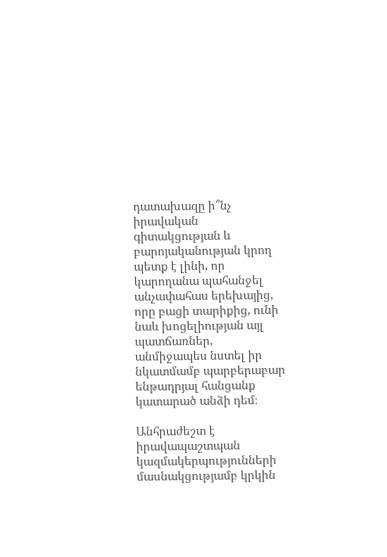դատախազը ի՞նչ իրավական գիտակցության և բարոյականության կրող պետք է լինի, որ կարողանա պահանջել անչափահաս երեխայից, որը բացի տարիքից, ունի նաև խոցելիության այլ պատճառներ, անմիջապես նստել իր նկատմամբ պարբերաբար ենթադրյալ հանցանք կատարած անձի դեմ։

Անհրաժեշտ է իրավապաշտպան կազմակերպությունների մասնակցությամբ կրկին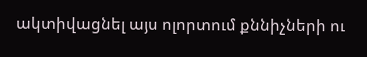ակտիվացնել այս ոլորտում քննիչների ու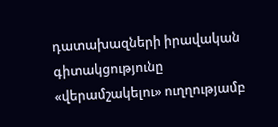դատախազների իրավական գիտակցությունը «վերամշակելու» ուղղությամբ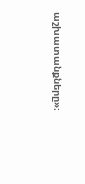աշխատանքները»։